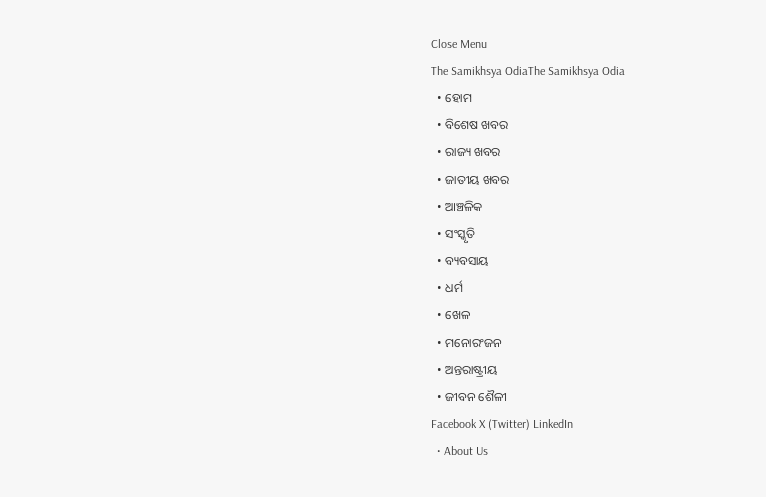Close Menu
The Samikhsya OdiaThe Samikhsya Odia
  • ହୋମ
  • ବିଶେଷ ଖବର
  • ରାଜ୍ୟ ଖବର
  • ଜାତୀୟ ଖବର
  • ଆଞ୍ଚଳିକ
  • ସଂସ୍କୃତି
  • ବ୍ୟବସାୟ
  • ଧର୍ମ
  • ଖେଳ
  • ମନୋରଂଜନ
  • ଅନ୍ତରାଷ୍ଟ୍ରୀୟ
  • ଜୀବନ ଶୈଳୀ
Facebook X (Twitter) LinkedIn
  • About Us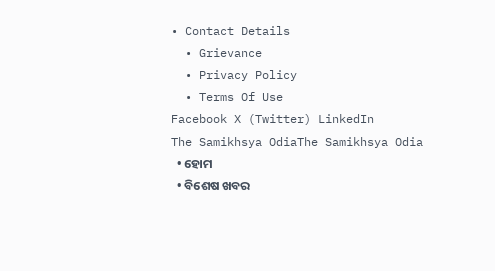• Contact Details
  • Grievance
  • Privacy Policy
  • Terms Of Use
Facebook X (Twitter) LinkedIn
The Samikhsya OdiaThe Samikhsya Odia
  • ହୋମ
  • ବିଶେଷ ଖବର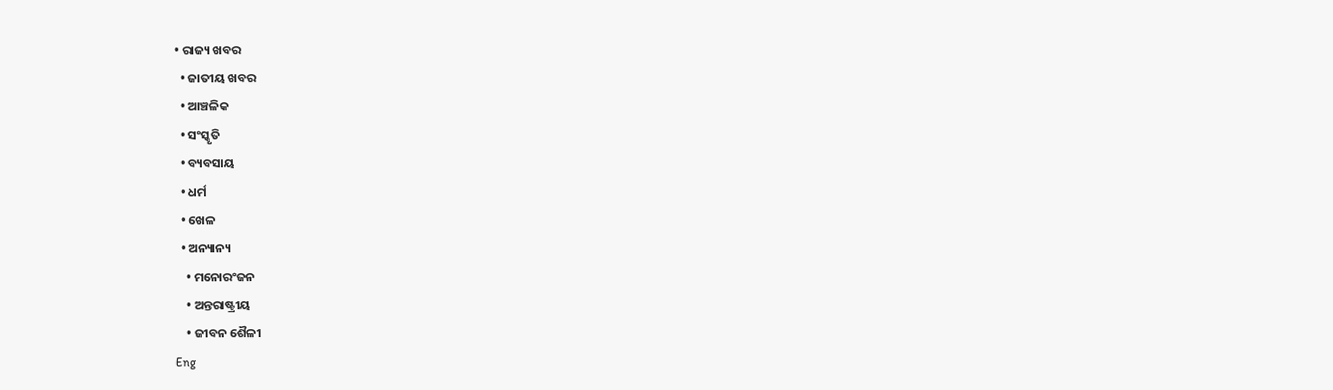• ରାଜ୍ୟ ଖବର
  • ଜାତୀୟ ଖବର
  • ଆଞ୍ଚଳିକ
  • ସଂସ୍କୃତି
  • ବ୍ୟବସାୟ
  • ଧର୍ମ
  • ଖେଳ
  • ଅନ୍ୟାନ୍ୟ
    • ମନୋରଂଜନ
    • ଅନ୍ତରାଷ୍ଟ୍ରୀୟ
    • ଜୀବନ ଶୈଳୀ
Eng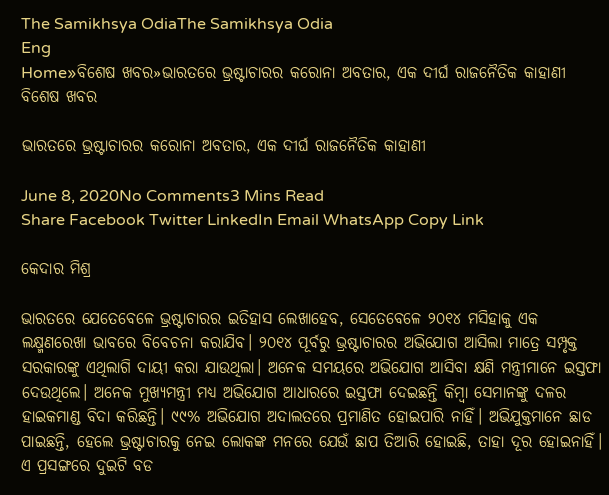The Samikhsya OdiaThe Samikhsya Odia
Eng
Home»ବିଶେଷ ଖବର»ଭାରତରେ ଭ୍ରଷ୍ଟାଚାରର କରୋନା ଅବତାର, ଏକ ଦୀର୍ଘ ରାଜନୈତିକ କାହାଣୀ
ବିଶେଷ ଖବର

ଭାରତରେ ଭ୍ରଷ୍ଟାଚାରର କରୋନା ଅବତାର, ଏକ ଦୀର୍ଘ ରାଜନୈତିକ କାହାଣୀ

June 8, 2020No Comments3 Mins Read
Share Facebook Twitter LinkedIn Email WhatsApp Copy Link

କେଦାର ମିଶ୍ର

ଭାରତରେ ଯେତେବେଳେ ଭ୍ରଷ୍ଟାଚାରର ଇତିହାସ ଲେଖାହେବ, ସେତେବେଳେ ୨୦୧୪ ମସିହାକୁ ଏକ ଲକ୍ଷ୍ମଣରେଖା ଭାବରେ ବିବେଚନା କରାଯିବ। ୨୦୧୪ ପୂର୍ବରୁ ଭ୍ରଷ୍ଟାଚାରର ଅଭିଯୋଗ ଆସିଲା ମାତ୍ରେ ସମ୍ପୃକ୍ତ ସରକାରଙ୍କୁ ଏଥିଲାଗି ଦାୟୀ କରା ଯାଉଥିଲା। ଅନେକ ସମୟରେ ଅଭିଯୋଗ ଆସିବା କ୍ଷଣି ମନ୍ତ୍ରୀମାନେ ଇସ୍ତଫା ଦେଉଥିଲେ। ଅନେକ ମୁଖ୍ୟମନ୍ତ୍ରୀ ମଧ୍ୟ ଅଭିଯୋଗ ଆଧାରରେ ଇସ୍ତଫା ଦେଇଛନ୍ତି କିମ୍ବା ସେମାନଙ୍କୁ ଦଳର ହାଇକମାଣ୍ଡ ବିଦା କରିଛନ୍ତି। ୯୯% ଅଭିଯୋଗ ଅଦାଲତରେ ପ୍ରମାଣିତ ହୋଇପାରି ନାହିଁ। ଅଭିଯୁକ୍ତମାନେ ଛାଡ ପାଇଛନ୍ତି, ହେଲେ ଭ୍ରଷ୍ଟାଚାରକୁ ନେଇ ଲୋକଙ୍କ ମନରେ ଯେଉଁ ଛାପ ତିଆରି ହୋଇଛି, ତାହା ଦୂର ହୋଇନାହିଁ। ଏ ପ୍ରସଙ୍ଗରେ ଦୁଇଟି ବଡ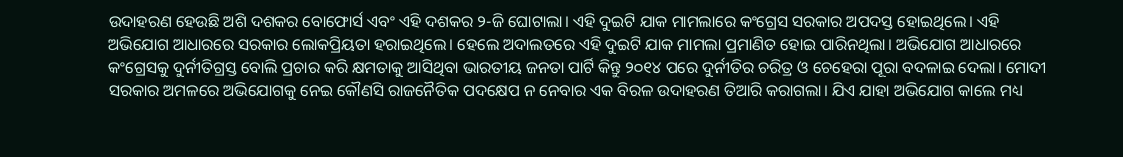ଉଦାହରଣ ହେଉଛି ଅଶି ଦଶକର ବୋଫୋର୍ସ ଏବଂ ଏହି ଦଶକର ୨-ଜି ଘୋଟାଲା। ଏହି ଦୁଇଟି ଯାକ ମାମଲାରେ କଂଗ୍ରେସ ସରକାର ଅପଦସ୍ତ ହୋଇଥିଲେ। ଏହି ଅଭିଯୋଗ ଆଧାରରେ ସରକାର ଲୋକପ୍ରିୟତା ହରାଇଥିଲେ। ହେଲେ ଅଦାଲତରେ ଏହି ଦୁଇଟି ଯାକ ମାମଲା ପ୍ରମାଣିତ ହୋଇ ପାରିନଥିଲା। ଅଭିଯୋଗ ଆଧାରରେ କଂଗ୍ରେସକୁ ଦୁର୍ନୀତିଗ୍ରସ୍ତ ବୋଲି ପ୍ରଚାର କରି କ୍ଷମତାକୁ ଆସିଥିବା ଭାରତୀୟ ଜନତା ପାର୍ଟି କିନ୍ତୁ ୨୦୧୪ ପରେ ଦୁର୍ନୀତିର ଚରିତ୍ର ଓ ଚେହେରା ପୂରା ବଦଳାଇ ଦେଲା। ମୋଦୀ ସରକାର ଅମଳରେ ଅଭିଯୋଗକୁ ନେଇ କୌଣସି ରାଜନୈତିକ ପଦକ୍ଷେପ ନ ନେବାର ଏକ ବିରଳ ଉଦାହରଣ ତିଆରି କରାଗଲା। ଯିଏ ଯାହା ଅଭିଯୋଗ କାଲେ ମଧ୍ୟ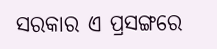ସରକାର ଏ ପ୍ରସଙ୍ଗରେ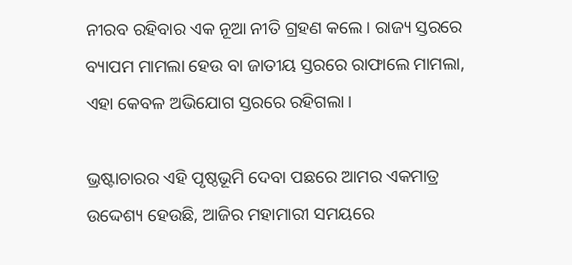ନୀରବ ରହିବାର ଏକ ନୂଆ ନୀତି ଗ୍ରହଣ କଲେ। ରାଜ୍ୟ ସ୍ତରରେ ବ୍ୟାପମ ମାମଲା ହେଉ ବା ଜାତୀୟ ସ୍ତରରେ ରାଫାଲେ ମାମଲା, ଏହା କେବଳ ଅଭିଯୋଗ ସ୍ତରରେ ରହିଗଲା।

ଭ୍ରଷ୍ଟାଚାରର ଏହି ପୃଷ୍ଠଭୂମି ଦେବା ପଛରେ ଆମର ଏକମାତ୍ର ଉଦ୍ଦେଶ୍ୟ ହେଉଛି, ଆଜିର ମହାମାରୀ ସମୟରେ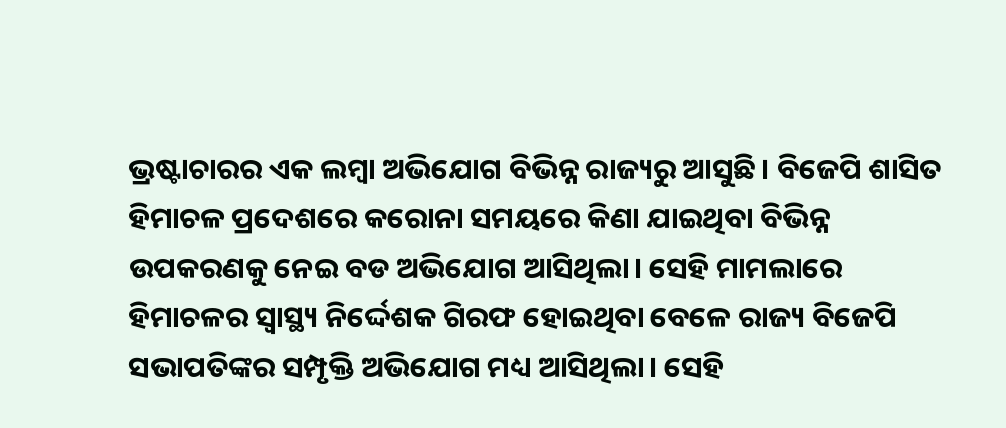ଭ୍ରଷ୍ଟାଚାରର ଏକ ଲମ୍ବା ଅଭିଯୋଗ ବିଭିନ୍ନ ରାଜ୍ୟରୁ ଆସୁଛି। ବିଜେପି ଶାସିତ ହିମାଚଳ ପ୍ରଦେଶରେ କରୋନା ସମୟରେ କିଣା ଯାଇଥିବା ବିଭିନ୍ନ ଉପକରଣକୁ ନେଇ ବଡ ଅଭିଯୋଗ ଆସିଥିଲା। ସେହି ମାମଲାରେ ହିମାଚଳର ସ୍ୱାସ୍ଥ୍ୟ ନିର୍ଦ୍ଦେଶକ ଗିରଫ ହୋଇଥିବା ବେଳେ ରାଜ୍ୟ ବିଜେପି ସଭାପତିଙ୍କର ସମ୍ପୃକ୍ତି ଅଭିଯୋଗ ମଧ୍ୟ ଆସିଥିଲା। ସେହି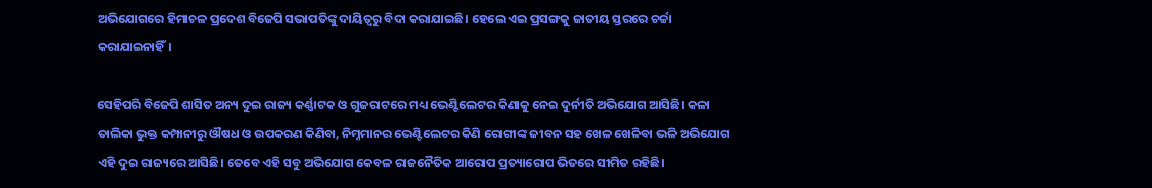ଅଭିଯୋଗରେ ହିମାଚଳ ପ୍ରଦେଶ ବିଜେପି ସଭାପତିଙ୍କୁ ଦାୟିତ୍ବରୁ ବିଦା କରାଯାଇଛି। ହେଲେ ଏଇ ପ୍ରସଙ୍ଗକୁ ଜାତୀୟ ସ୍ତରରେ ଚର୍ଚ୍ଚା କରାଯାଇନାହିଁ।

ସେହିପରି ବିଜେପି ଶାସିତ ଅନ୍ୟ ଦୁଇ ରାଜ୍ୟ କର୍ଣ୍ଣାଟକ ଓ ଗୁଜରାଟରେ ମଧ୍ୟ ଭେଣ୍ଟିଲେଟର କିଣାକୁ ନେଇ ଦୁର୍ନୀତି ଅଭିଯୋଗ ଆସିଛି। କଳା ତାଲିକା ଭୁକ୍ତ କମ୍ପାନୀରୁ ଔଷଧ ଓ ଉପକରଣ କିଣିବା, ନିମ୍ନମାନର ଭେଣ୍ଟିଲେଟର କିଣି ରୋଗୀଙ୍କ ଜୀବନ ସହ ଖେଳ ଖେଳିବା ଭଳି ଅଭିଯୋଗ ଏହି ଦୁଇ ରାଜ୍ୟରେ ଆସିଛି। ତେବେ ଏହି ସବୁ ଅଭିଯୋଗ କେବଳ ରାଜନୈତିକ ଆରୋପ ପ୍ରତ୍ୟାରୋପ ଭିତରେ ସୀମିତ ରହିଛି।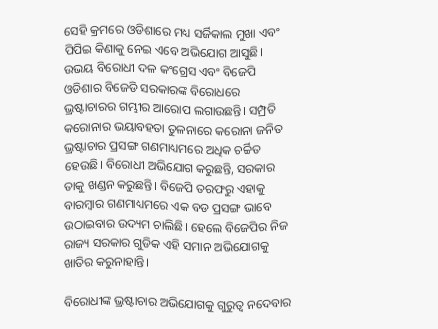ସେହି କ୍ରମରେ ଓଡିଶାରେ ମଧ୍ୟ ସର୍ଜିକାଲ ମୁଖା ଏବଂ ପିପିଇ କିଣାକୁ ନେଇ ଏବେ ଅଭିଯୋଗ ଆସୁଛି। ଉଭୟ ବିରୋଧୀ ଦଳ କଂଗ୍ରେସ ଏବଂ ବିଜେପି ଓଡିଶାର ବିଜେଡି ସରକାରଙ୍କ ବିରୋଧରେ ଭ୍ରଷ୍ଟାଚାରର ଗମ୍ଭୀର ଆରୋପ ଲଗାଉଛନ୍ତି। ସମ୍ପ୍ରତି କରୋନାର ଭୟାବହତା ତୁଳନାରେ କରୋନା ଜନିତ ଭ୍ରଷ୍ଟାଚାର ପ୍ରସଙ୍ଗ ଗଣମାଧ୍ୟମରେ ଅଧିକ ଚର୍ଚ୍ଚିତ ହେଉଛି। ବିରୋଧୀ ଅଭିଯୋଗ କରୁଛନ୍ତି, ସରକାର ତାକୁ ଖଣ୍ଡନ କରୁଛନ୍ତି। ବିଜେପି ତରଫରୁ ଏହାକୁ ବାରମ୍ବାର ଗଣମାଧ୍ୟମରେ ଏକ ବଡ ପ୍ରସଙ୍ଗ ଭାବେ ଉଠାଇବାର ଉଦ୍ୟମ ଚାଲିଛି। ହେଲେ ବିଜେପିର ନିଜ ରାଜ୍ୟ ସରକାର ଗୁଡିକ ଏହି ସମାନ ଅଭିଯୋଗକୁ ଖାତିର କରୁନାହାନ୍ତି।

ବିରୋଧୀଙ୍କ ଭ୍ରଷ୍ଟାଚାର ଅଭିଯୋଗକୁ ଗୁରୁତ୍ଵ ନଦେବାର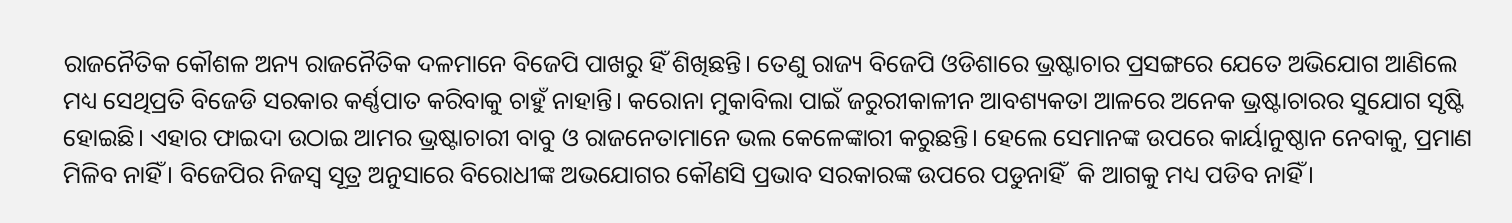ରାଜନୈତିକ କୌଶଳ ଅନ୍ୟ ରାଜନୈତିକ ଦଳମାନେ ବିଜେପି ପାଖରୁ ହିଁ ଶିଖିଛନ୍ତି। ତେଣୁ ରାଜ୍ୟ ବିଜେପି ଓଡିଶାରେ ଭ୍ରଷ୍ଟାଚାର ପ୍ରସଙ୍ଗରେ ଯେତେ ଅଭିଯୋଗ ଆଣିଲେ ମଧ୍ୟ ସେଥିପ୍ରତି ବିଜେଡି ସରକାର କର୍ଣ୍ଣପାତ କରିବାକୁ ଚାହୁଁ ନାହାନ୍ତି। କରୋନା ମୁକାବିଲା ପାଇଁ ଜରୁରୀକାଳୀନ ଆବଶ୍ୟକତା ଆଳରେ ଅନେକ ଭ୍ରଷ୍ଟାଚାରର ସୁଯୋଗ ସୃଷ୍ଟି ହୋଇଛି। ଏହାର ଫାଇଦା ଉଠାଇ ଆମର ଭ୍ରଷ୍ଟାଚାରୀ ବାବୁ ଓ ରାଜନେତାମାନେ ଭଲ କେଳେଙ୍କାରୀ କରୁଛନ୍ତି। ହେଲେ ସେମାନଙ୍କ ଉପରେ କାର୍ୟାନୁଷ୍ଠାନ ନେବାକୁ, ପ୍ରମାଣ ମିଳିବ ନାହିଁ। ବିଜେପିର ନିଜସ୍ଵ ସୂତ୍ର ଅନୁସାରେ ବିରୋଧୀଙ୍କ ଅଭଯୋଗର କୌଣସି ପ୍ରଭାବ ସରକାରଙ୍କ ଉପରେ ପଡୁନାହିଁ  କି ଆଗକୁ ମଧ୍ୟ ପଡିବ ନାହିଁ।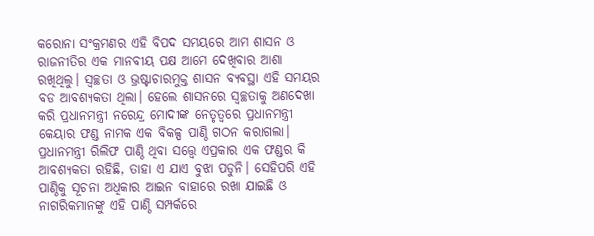କରୋନା ସଂକ୍ରମଣର ଏହି ବିପଦ ସମୟରେ ଆମ ଶାସନ ଓ ରାଜନୀତିର ଏକ ମାନବୀୟ ପକ୍ଷ ଆମେ ଦେଖିବାର ଆଶା ରଖିଥିଲୁ। ସ୍ଵଚ୍ଛତା ଓ ଭ୍ରଷ୍ଟାଚାରମୁକ୍ତ ଶାସନ ବ୍ୟବସ୍ଥା ଏହି ସମୟର ବଡ ଆବଶ୍ୟକତା ଥିଲା। ହେଲେ ଶାସନରେ ସ୍ଵଚ୍ଛତାକୁ ଅଣଦେଖା କରି ପ୍ରଧାନମନ୍ତ୍ରୀ ନରେନ୍ଦ୍ର ମୋଦୀଙ୍କ ନେତୃତ୍ବରେ ପ୍ରଧାନମନ୍ତ୍ରୀ କେୟାର ଫଣ୍ଡ ନାମକ ଏକ ବିକଳ୍ପ ପାଣ୍ଠି ଗଠନ କରାଗଲା। ପ୍ରଧାନମନ୍ତ୍ରୀ ରିଲିଫ ପାଣ୍ଠି ଥିବା ସତ୍ତ୍ୱେ ଏପ୍ରକାର ଏକ ଫଣ୍ଡର କି ଆବଶ୍ୟକତା ରହିଛି, ତାହା ଏ ଯାଏ ବୁଝା ପଡୁନି। ସେହିପରି ଏହି ପାଣ୍ଠିକୁ ସୂଚନା ଅଧିକାର ଆଇନ ବାହାରେ ରଖା ଯାଇଛି ଓ ନାଗରିକମାନଙ୍କୁ ଏହି ପାଣ୍ଠି ସମ୍ପର୍କରେ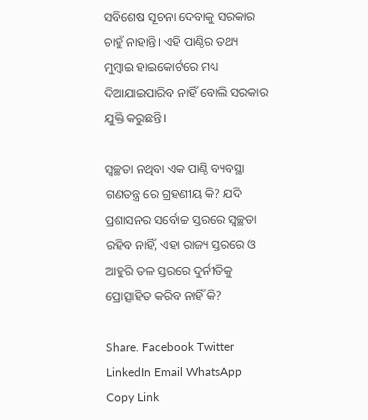ସବିଶେଷ ସୂଚନା ଦେବାକୁ ସରକାର ଚାହୁଁ ନାହାନ୍ତି। ଏହି ପାଣ୍ଠିର ତଥ୍ୟ ମୁମ୍ବାଇ ହାଇକୋର୍ଟରେ ମଧ୍ୟ ଦିଆଯାଇପାରିବ ନାହିଁ ବୋଲି ସରକାର ଯୁକ୍ତି କରୁଛନ୍ତି।

ସ୍ବଚ୍ଛତା ନଥିବା ଏକ ପାଣ୍ଠି ବ୍ୟବସ୍ଥା ଗଣତନ୍ତ୍ର ରେ ଗ୍ରହଣୀୟ କି? ଯଦି ପ୍ରଶାସନର ସର୍ବୋଚ୍ଚ ସ୍ତରରେ ସ୍ବଚ୍ଛତା ରହିବ ନାହିଁ, ଏହା ରାଜ୍ୟ ସ୍ତରରେ ଓ ଆହୁରି ତଳ ସ୍ତରରେ ଦୁର୍ନୀତିକୁ ପ୍ରୋତ୍ସାହିତ କରିବ ନାହିଁ କି?

Share. Facebook Twitter LinkedIn Email WhatsApp Copy Link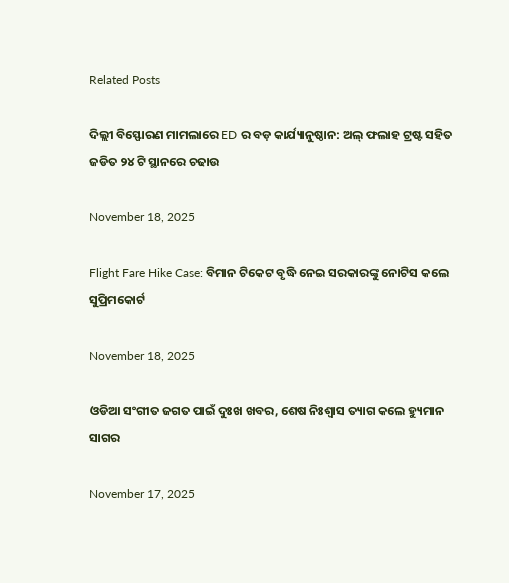Related Posts

ଦିଲ୍ଲୀ ବିସ୍ଫୋରଣ ମାମଲାରେ ED ର ବଡ଼ କାର୍ଯ୍ୟାନୁଷ୍ଠାନ: ଅଲ୍ ଫଲାହ ଟ୍ରଷ୍ଟ ସହିତ ଜଡିତ ୨୪ ଟି ସ୍ଥାନରେ ଚଢାଉ

November 18, 2025

Flight Fare Hike Case: ବିମାନ ଟିକେଟ ବୃଦ୍ଧି ନେଇ ସରକାରଙ୍କୁ ନୋଟିସ କଲେ ସୁପ୍ରିମକୋର୍ଟ

November 18, 2025

ଓଡିଆ ସଂଗୀତ ଜଗତ ପାଇଁ ଦୁଃଖ ଖବର, ଶେଷ ନିଃଶ୍ବାସ ତ୍ୟାଗ କଲେ ହ୍ୟୁମାନ ସାଗର

November 17, 2025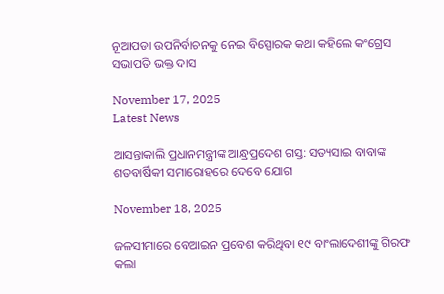ନୂଆପଡା ଉପନିର୍ବାଚନକୁ ନେଇ ବିସ୍ପୋରକ କଥା କହିଲେ କଂଗ୍ରେସ ସଭାପତି ଭକ୍ତ ଦାସ

November 17, 2025
Latest News

ଆସନ୍ତାକାଲି ପ୍ରଧାନମନ୍ତ୍ରୀଙ୍କ ଆନ୍ଧ୍ରପ୍ରଦେଶ ଗସ୍ତ: ସତ୍ୟସାଇ ବାବାଙ୍କ ଶତବାର୍ଷିକୀ ସମାରୋହରେ ଦେବେ ଯୋଗ

November 18, 2025

ଜଳସୀମାରେ ବେଆଇନ ପ୍ରବେଶ କରିଥିବା ୧୯ ବାଂଲାଦେଶୀଙ୍କୁ ଗିରଫ କଲା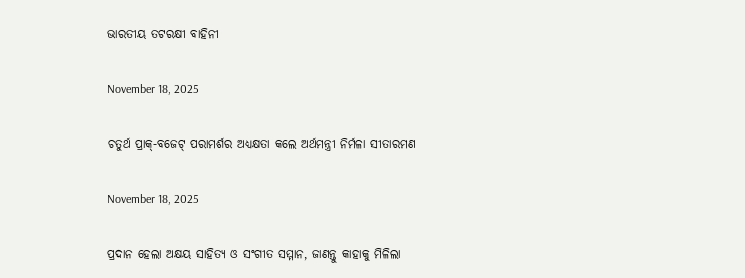ଭାରତୀୟ ତଟରକ୍ଷୀ ବାହିନୀ

November 18, 2025

ଚତୁର୍ଥ ପ୍ରାକ୍-ବଜେଟ୍ ପରାମର୍ଶର ଅଧ୍ୟକ୍ଷତା କଲେ ଅର୍ଥମନ୍ତ୍ରୀ ନିର୍ମଳା ସୀତାରମଣ

November 18, 2025

ପ୍ରଦାନ ହେଲା ଅକ୍ଷୟ ସାହିତ୍ୟ ଓ ସଂଗୀତ ସମ୍ମାନ, ଜାଣନ୍ତୁ କାହାକୁ ମିଳିଲା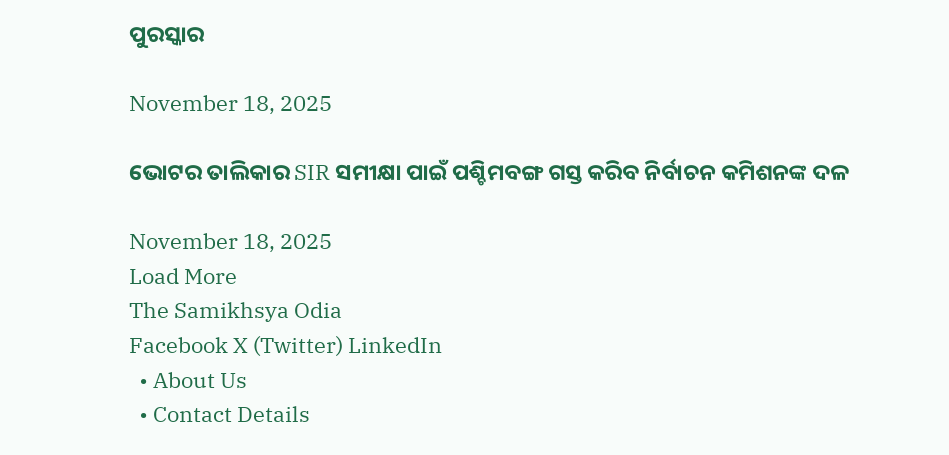ପୁରସ୍କାର

November 18, 2025

ଭୋଟର ତାଲିକାର SIR ସମୀକ୍ଷା ପାଇଁ ପଶ୍ଚିମବଙ୍ଗ ଗସ୍ତ କରିବ ନିର୍ବାଚନ କମିଶନଙ୍କ ଦଳ

November 18, 2025
Load More
The Samikhsya Odia
Facebook X (Twitter) LinkedIn
  • About Us
  • Contact Details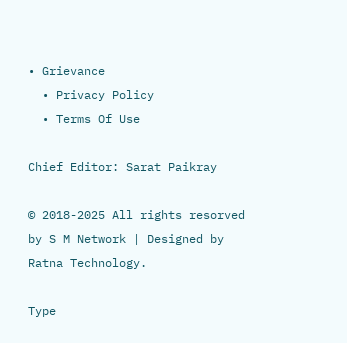• Grievance
  • Privacy Policy
  • Terms Of Use

Chief Editor: Sarat Paikray

© 2018-2025 All rights resorved by S M Network | Designed by Ratna Technology.

Type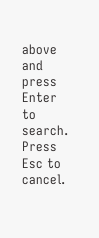above and press Enter to search. Press Esc to cancel.